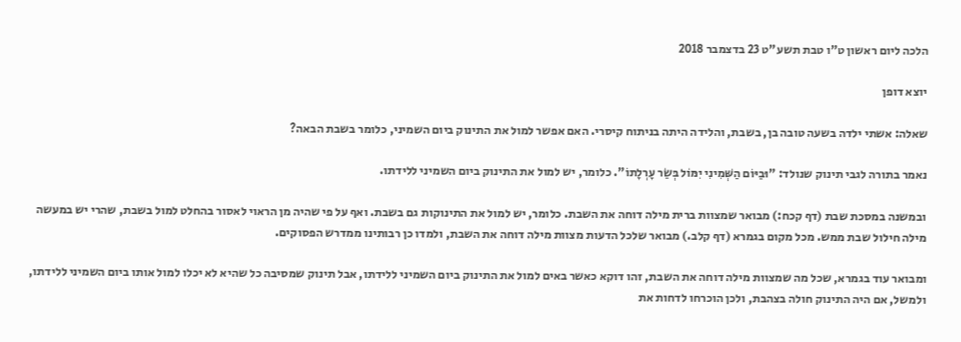הלכה ליום ראשון ט"ו טבת תשע"ט 23 בדצמבר 2018

יוצא דופן

שאלה: אשתי ילדה בשעה טובה בן, בשבת, והלידה היתה בניתוח קיסרי. האם אפשר למול את התינוק ביום השמיני, כלומר בשבת הבאה?

נאמר בתורה לגבי תינוק שנולד: "וּבַיּוֹם הַשְּׁמִינִי יִמּוֹל בְּשַׂר עָרְלָתוֹ". כלומר, יש למול את התינוק ביום השמיני ללידתו.

ובמשנה במסכת שבת (דף קכח:) מבואר שמצוות ברית מילה דוחה את השבת. כלומר, יש למול את התינוקות גם בשבת. ואף על פי שהיה מן הראוי לאסור בהחלט למול בשבת, שהרי יש במעשה מילה חילול שבת ממש. מכל מקום בגמרא (דף קלב.) מבואר שלכל הדעות מצוות מילה דוחה את השבת, ולמדו כן רבותינו ממדרש הפסוקים.

ומבואר עוד בגמרא, שכל מה שמצוות מילה דוחה את השבת, זהו דוקא כאשר באים למול את התינוק ביום השמיני ללידתו, אבל תינוק שמסיבה כל שהיא לא יכלו למול אותו ביום השמיני ללידתו, ולמשל, אם היה התינוק חולה בצהבת, ולכן הוכרחו לדחות את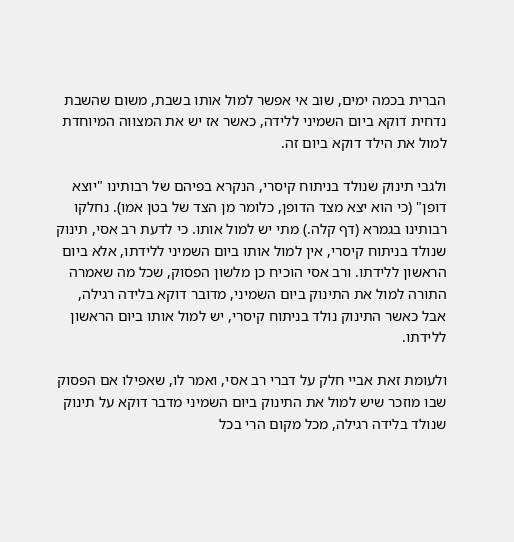הברית בכמה ימים, שוב אי אפשר למול אותו בשבת, משום שהשבת נדחית דוקא ביום השמיני ללידה, כאשר אז יש את המצווה המיוחדת למול את הילד דוקא ביום זה.

ולגבי תינוק שנולד בניתוח קיסרי, הנקרא בפיהם של רבותינו "יוצא דופן" (כי הוא יצא מצד הדופן, כלומר מן הצד של בטן אמו). נחלקו רבותינו בגמרא (דף קלה.) מתי יש למול אותו. כי לדעת רב אסי, תינוק שנולד בניתוח קיסרי, אין למול אותו ביום השמיני ללידתו, אלא ביום הראשון ללידתו. ורב אסי הוכיח כן מלשון הפסוק, שכל מה שאמרה התורה למול את התינוק ביום השמיני, מדובר דוקא בלידה רגילה, אבל כאשר התינוק נולד בניתוח קיסרי, יש למול אותו ביום הראשון ללידתו.

ולעומת זאת אביי חלק על דברי רב אסי, ואמר לו, שאפילו אם הפסוק שבו מוזכר שיש למול את התינוק ביום השמיני מדבר דוקא על תינוק שנולד בלידה רגילה, מכל מקום הרי בכל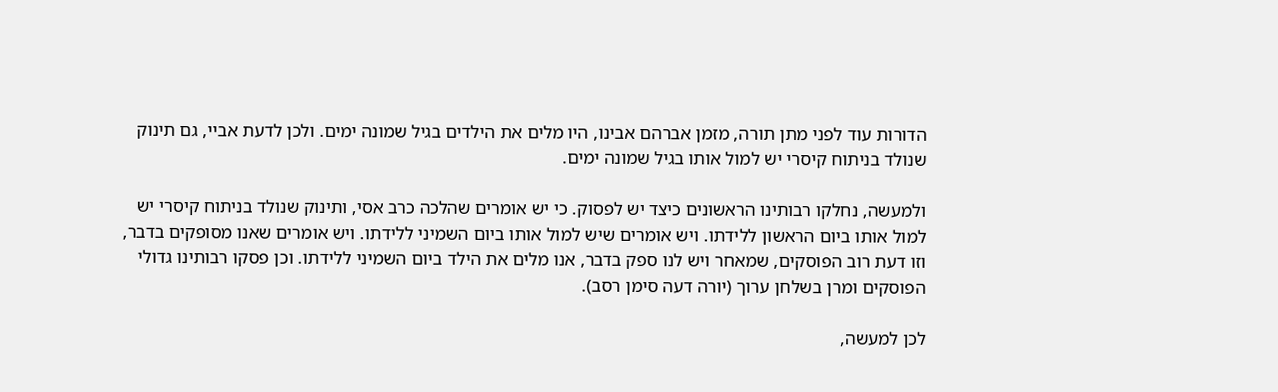הדורות עוד לפני מתן תורה, מזמן אברהם אבינו, היו מלים את הילדים בגיל שמונה ימים. ולכן לדעת אביי, גם תינוק שנולד בניתוח קיסרי יש למול אותו בגיל שמונה ימים.

ולמעשה, נחלקו רבותינו הראשונים כיצד יש לפסוק. כי יש אומרים שהלכה כרב אסי, ותינוק שנולד בניתוח קיסרי יש למול אותו ביום הראשון ללידתו. ויש אומרים שיש למול אותו ביום השמיני ללידתו. ויש אומרים שאנו מסופקים בדבר, וזו דעת רוב הפוסקים, שמאחר ויש לנו ספק בדבר, אנו מלים את הילד ביום השמיני ללידתו. וכן פסקו רבותינו גדולי הפוסקים ומרן בשלחן ערוך (יורה דעה סימן רסב).

לכן למעשה,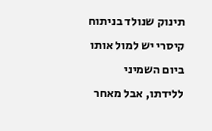תינוק שנולד בניתוח קיסרי יש למול אותו ביום השמיני ללידתו, אבל מאחר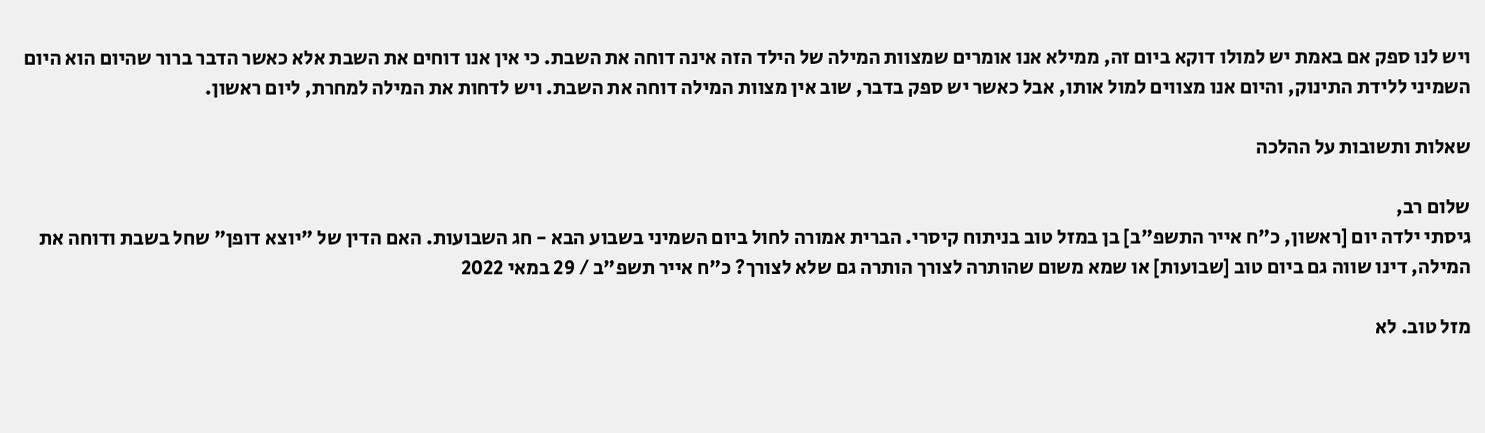ויש לנו ספק אם באמת יש למולו דוקא ביום זה, ממילא אנו אומרים שמצוות המילה של הילד הזה אינה דוחה את השבת. כי אין אנו דוחים את השבת אלא כאשר הדבר ברור שהיום הוא היום השמיני ללידת התינוק, והיום אנו מצווים למול אותו, אבל כאשר יש ספק בדבר, שוב אין מצוות המילה דוחה את השבת. ויש לדחות את המילה למחרת, ליום ראשון.

שאלות ותשובות על ההלכה

שלום רב,
גיסתי ילדה יום [ראשון, כ"ח אייר התשפ"ב] בן במזל טוב בניתוח קיסרי. הברית אמורה לחול ביום השמיני בשבוע הבא - חג השבועות. האם הדין של "יוצא דופן" שחל בשבת ודוחה את המילה, דינו שווה גם ביום טוב [שבועות] או שמא משום שהותרה לצורך הותרה גם שלא לצורך? כ"ח אייר תשפ"ב / 29 במאי 2022

מזל טוב. לא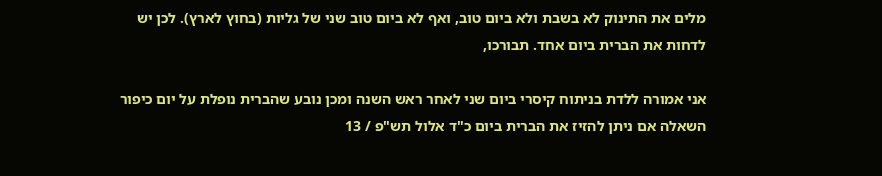מלים את התינוק לא בשבת ולא ביום טוב, ואף לא ביום טוב שני של גליות (בחוץ לארץ). לכן יש לדחות את הברית ביום אחד. תבורכו,

אני אמורה ללדת בניתוח קיסרי ביום שני לאחר ראש השנה ומכן נובע שהברית נופלת על יום כיפור השאלה אם ניתן להזיז את הברית ביום כ"ד אלול תש"פ / 13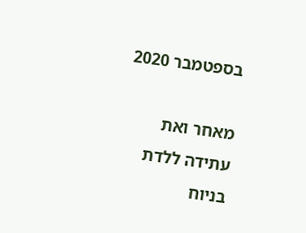בספטמבר 2020

מאחר ואת עתידה ללדת בניוח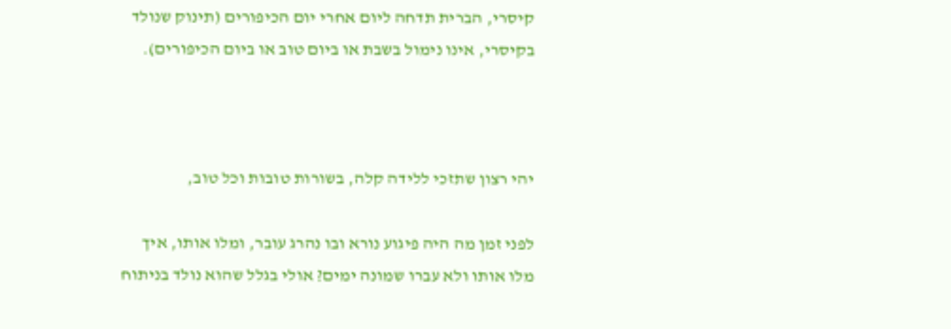קיסרי, הברית תדחה ליום אחרי יום הכיפורים (תינוק שנולד בקיסרי, אינו נימול בשבת או ביום טוב או ביום הכיפורים).



יהי רצון שתזכי ללידה קלה, בשורות טובות וכל טוב,

לפני זמן מה היה פיגוע נורא ובו נהרג עובר, ומלו אותו, איך מלו אותו ולא עברו שמונה ימים? אולי בגלל שהוא נולד בניתוח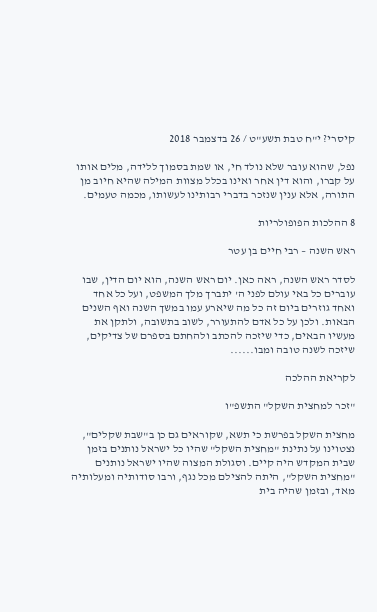קיסרי? י"ח טבת תשע"ט / 26 בדצמבר 2018

נפל, שהוא עובר שלא נולד חי, או שמת בסמוך ללידה, מלים אותו על קברו, והוא דין אחר ואינו בכלל מצוות המילה שהיא חיוב מן התורה, אלא ענין שנזכר בדברי רבותינו לעשותו, מכמה טעמים.

8 ההלכות הפופולריות

ראש השנה – רבי חיים בן עטר

לסדר ראש השנה, ראה כאן. יום ראש השנה, הוא יום הדין, שבו עוברים כל באי עולם לפני ה' יתברך מלך המשפט, ועל כל אחד ואחד גוזרים ביום זה כל מה שיארע עמו במשך השנה ואף השנים הבאות. ולכן על כל אדם להתעורר, לשוב בתשובה, ולתקן את מעשיו הבאים, כדי שיזכה להכתב ולהחתם בספרם של צדיקים, שיזכה לשנה טובה ומבו......

לקריאת ההלכה

"זכר למחצית השקל" התשפ"ו

מחצית השקל בפרשת כי תשא, שקוראים גם כן ב"שבת שקלים", נצטוינו על נתינת "מחצית השקל" שהיו כל ישראל נותנים בזמן שבית המקדש היה קיים. וסגולת המצוה שהיו ישראל נותנים "מחצית השקל", היתה להצילם מכל נגף, ורבו סודותיה ומעלותיה מאד, ובזמן שהיה בית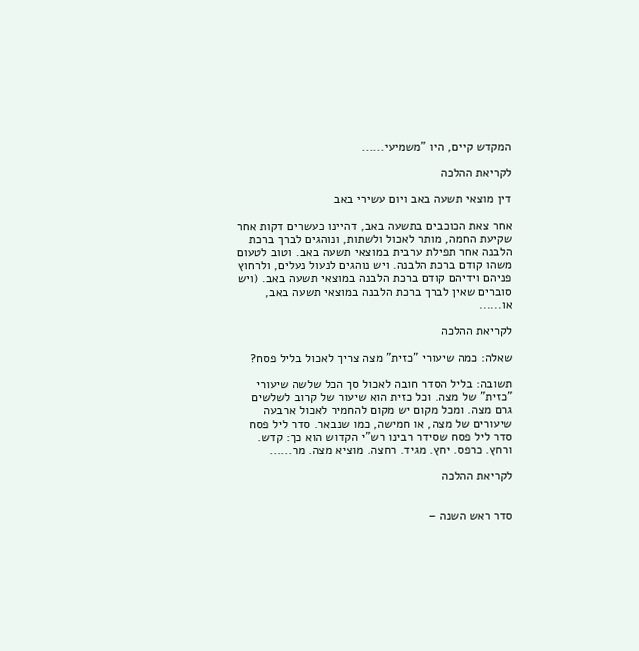המקדש קיים, היו "משמיעי......

לקריאת ההלכה

דין מוצאי תשעה באב ויום עשירי באב

אחר צאת הכוכבים בתשעה באב, דהיינו כעשרים דקות אחר שקיעת החמה, מותר לאכול ולשתות, ונוהגים לברך ברכת הלבנה אחר תפילת ערבית במוצאי תשעה באב. וטוב לטעום משהו קודם ברכת הלבנה. ויש נוהגים לנעול נעלים, ולרחוץ פניהם וידיהם קודם ברכת הלבנה במוצאי תשעה באב. (ויש סוברים שאין לברך ברכת הלבנה במוצאי תשעה באב, או......

לקריאת ההלכה

שאלה: כמה שיעורי "כזית" מצה צריך לאכול בליל פסח?

תשובה: בליל הסדר חובה לאכול סך הכל שלשה שיעורי "כזית" של מצה. וכל כזית הוא שיעור של קרוב לשלשים גרם מצה. ומכל מקום יש מקום להחמיר לאכול ארבעה שיעורים של מצה, או חמישה, כמו שנבאר. סדר ליל פסח סדר ליל פסח שסידר רבינו רש"י הקדוש הוא כך: קדש. ורחץ. כרפס. יחץ. מגיד. רחצה. מוציא מצה. מר......

לקריאת ההלכה


סדר ראש השנה –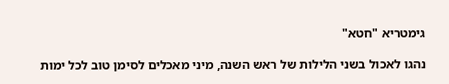גימטריא "חטא"

נהגו לאכול בשני הלילות של ראש השנה, מיני מאכלים לסימן טוב לכל ימות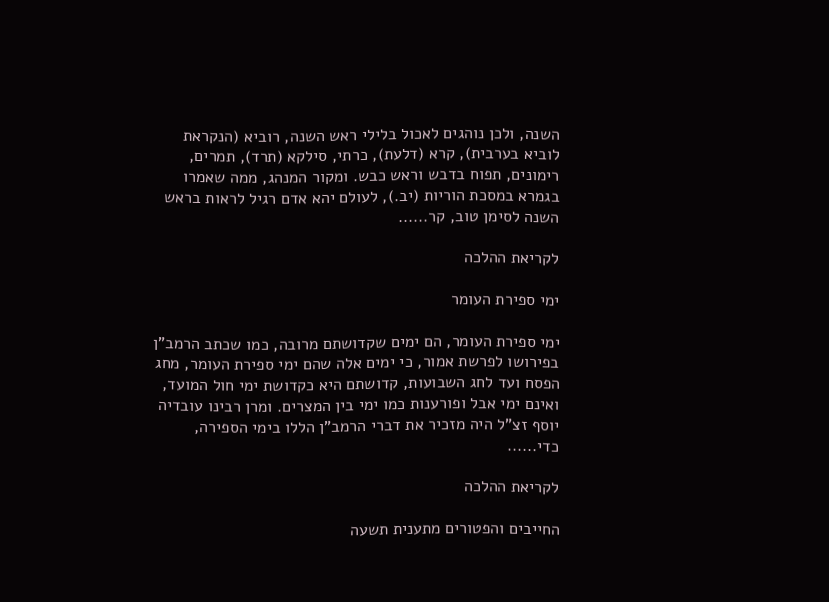השנה, ולכן נוהגים לאכול בלילי ראש השנה, רוביא (הנקראת לוביא בערבית), קרא (דלעת), כרתי, סילקא (תרד), תמרים, רימונים, תפוח בדבש וראש כבש. ומקור המנהג, ממה שאמרו בגמרא במסכת הוריות (יב.), לעולם יהא אדם רגיל לראות בראש השנה לסימן טוב, קר......

לקריאת ההלכה

ימי ספירת העומר

ימי ספירת העומר, הם ימים שקדושתם מרובה, כמו שכתב הרמב"ן בפירושו לפרשת אמור, כי ימים אלה שהם ימי ספירת העומר, מחג הפסח ועד לחג השבועות, קדושתם היא כקדושת ימי חול המועד, ואינם ימי אבל ופורענות כמו ימי בין המצרים. ומרן רבינו עובדיה יוסף זצ"ל היה מזכיר את דברי הרמב"ן הללו בימי הספירה, כדי......

לקריאת ההלכה

החייבים והפטורים מתענית תשעה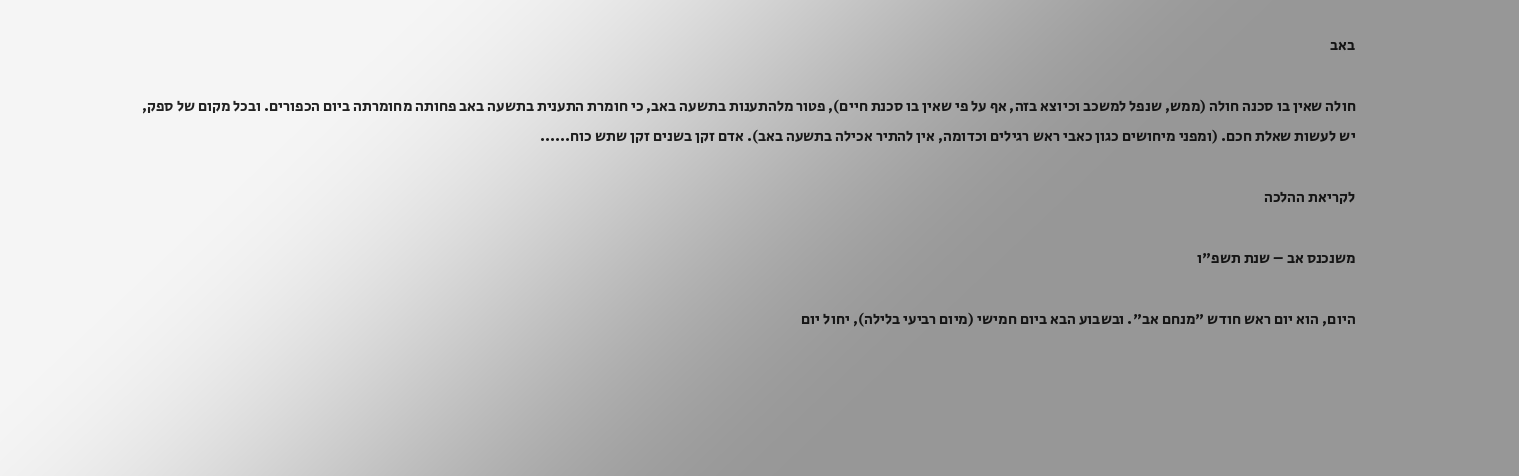באב

חולה שאין בו סכנה חולה (ממש, שנפל למשכב וכיוצא בזה, אף על פי שאין בו סכנת חיים), פטור מלהתענות בתשעה באב, כי חומרת התענית בתשעה באב פחותה מחומרתה ביום הכפורים. ובכל מקום של ספק, יש לעשות שאלת חכם. (ומפני מיחושים כגון כאבי ראש רגילים וכדומה, אין להתיר אכילה בתשעה באב). אדם זקן בשנים זקן שתש כוח......

לקריאת ההלכה

משנכנס אב – שנת תשפ"ו

היום, הוא יום ראש חודש "מנחם אב". ובשבוע הבא ביום חמישי (מיום רביעי בלילה), יחול יום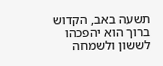תשעה באב, הקדוש ברוך הוא יהפכהו לששון ולשמחה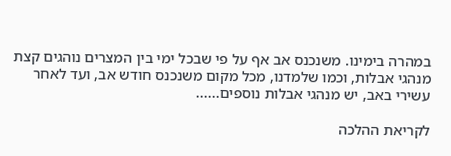במהרה בימינו. משנכנס אב אף על פי שבכל ימי בין המצרים נוהגים קצת מנהגי אבלות, וכמו שלמדנו, מכל מקום משנכנס חודש אב, ועד לאחר עשירי באב, יש מנהגי אבלות נוספים......

לקריאת ההלכה